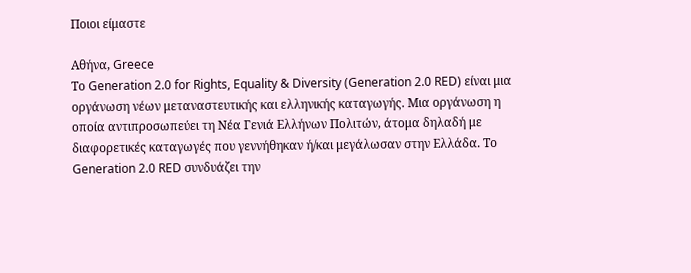Ποιοι είμαστε

Αθήνα, Greece
Το Generation 2.0 for Rights, Equality & Diversity (Generation 2.0 RED) είναι μια οργάνωση νέων μεταναστευτικής και ελληνικής καταγωγής. Μια οργάνωση η οποία αντιπροσωπεύει τη Νέα Γενιά Ελλήνων Πολιτών, άτομα δηλαδή με διαφορετικές καταγωγές που γεννήθηκαν ή/και μεγάλωσαν στην Ελλάδα. Το Generation 2.0 RED συνδυάζει την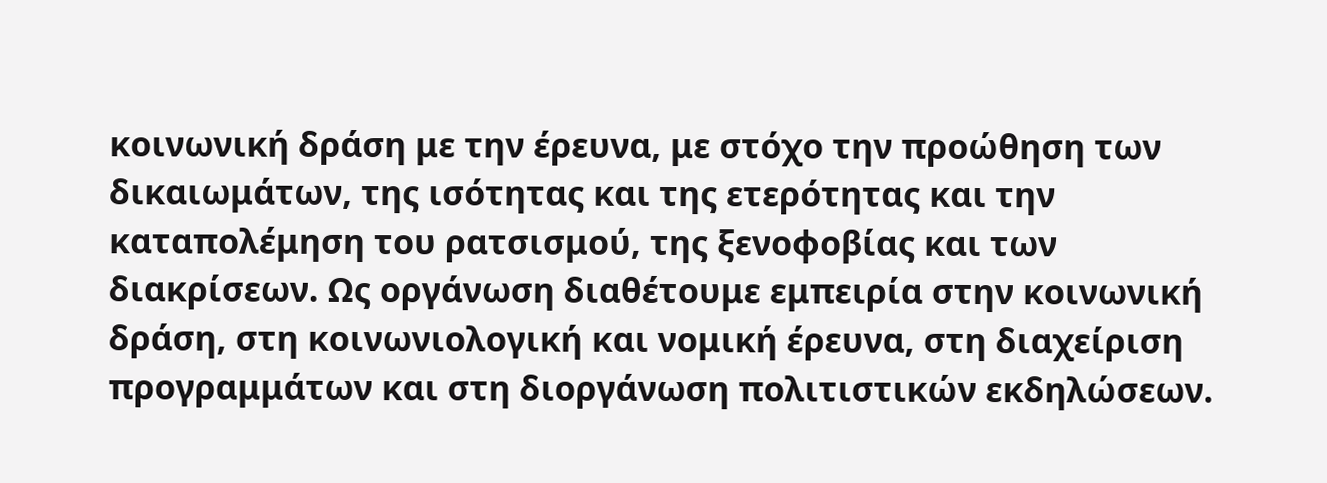κοινωνική δράση με την έρευνα, με στόχο την προώθηση των δικαιωμάτων, της ισότητας και της ετερότητας και την καταπολέμηση του ρατσισμού, της ξενοφοβίας και των διακρίσεων. Ως οργάνωση διαθέτουμε εμπειρία στην κοινωνική δράση, στη κοινωνιολογική και νομική έρευνα, στη διαχείριση προγραμμάτων και στη διοργάνωση πολιτιστικών εκδηλώσεων.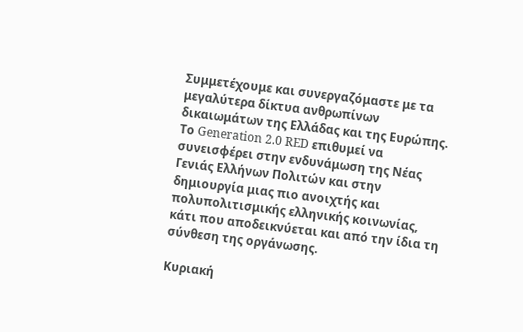Συμμετέχουμε και συνεργαζόμαστε με τα μεγαλύτερα δίκτυα ανθρωπίνων δικαιωμάτων της Ελλάδας και της Ευρώπης. Το Generation 2.0 RED επιθυμεί να συνεισφέρει στην ενδυνάμωση της Νέας Γενιάς Ελλήνων Πολιτών και στην δημιουργία μιας πιο ανοιχτής και πολυπολιτισμικής ελληνικής κοινωνίας, κάτι που αποδεικνύεται και από την ίδια τη σύνθεση της οργάνωσης.

Κυριακή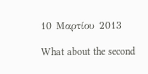10 Μαρτίου 2013

What about the second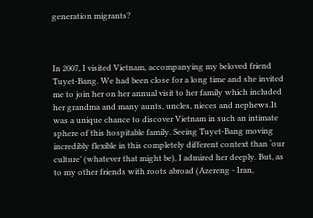generation migrants?



In 2007, I visited Vietnam, accompanying my beloved friend Tuyet-Bang. We had been close for a long time and she invited me to join her on her annual visit to her family which included her grandma and many aunts, uncles, nieces and nephews.It was a unique chance to discover Vietnam in such an intimate sphere of this hospitable family. Seeing Tuyet-Bang moving incredibly flexible in this completely different context than ‘our culture’ (whatever that might be), I admired her deeply. But, as to my other friends with roots abroad (Azereng - Iran,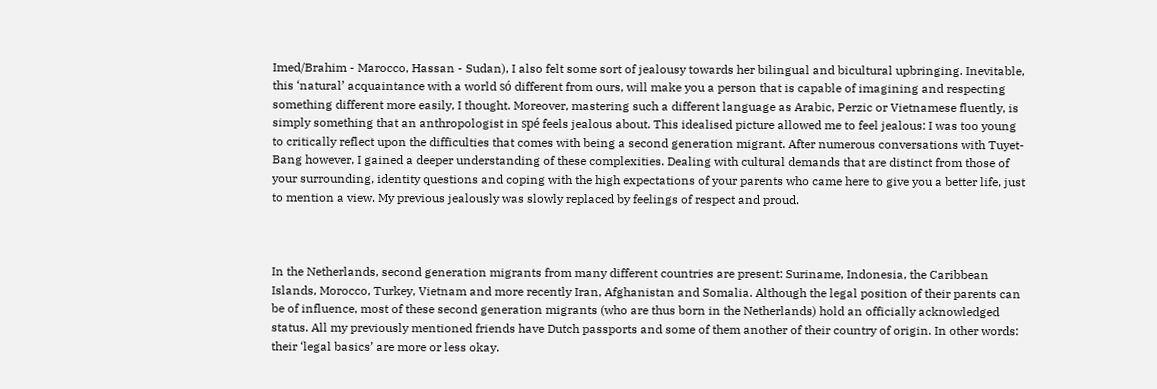Imed/Brahim - Marocco, Hassan - Sudan), I also felt some sort of jealousy towards her bilingual and bicultural upbringing. Inevitable, this ‘natural’ acquaintance with a world só different from ours, will make you a person that is capable of imagining and respecting something different more easily, I thought. Moreover, mastering such a different language as Arabic, Perzic or Vietnamese fluently, is simply something that an anthropologist in spé feels jealous about. This idealised picture allowed me to feel jealous: I was too young to critically reflect upon the difficulties that comes with being a second generation migrant. After numerous conversations with Tuyet-Bang however, I gained a deeper understanding of these complexities. Dealing with cultural demands that are distinct from those of your surrounding, identity questions and coping with the high expectations of your parents who came here to give you a better life, just to mention a view. My previous jealously was slowly replaced by feelings of respect and proud.



In the Netherlands, second generation migrants from many different countries are present: Suriname, Indonesia, the Caribbean Islands, Morocco, Turkey, Vietnam and more recently Iran, Afghanistan and Somalia. Although the legal position of their parents can be of influence, most of these second generation migrants (who are thus born in the Netherlands) hold an officially acknowledged status. All my previously mentioned friends have Dutch passports and some of them another of their country of origin. In other words: their ‘legal basics’ are more or less okay.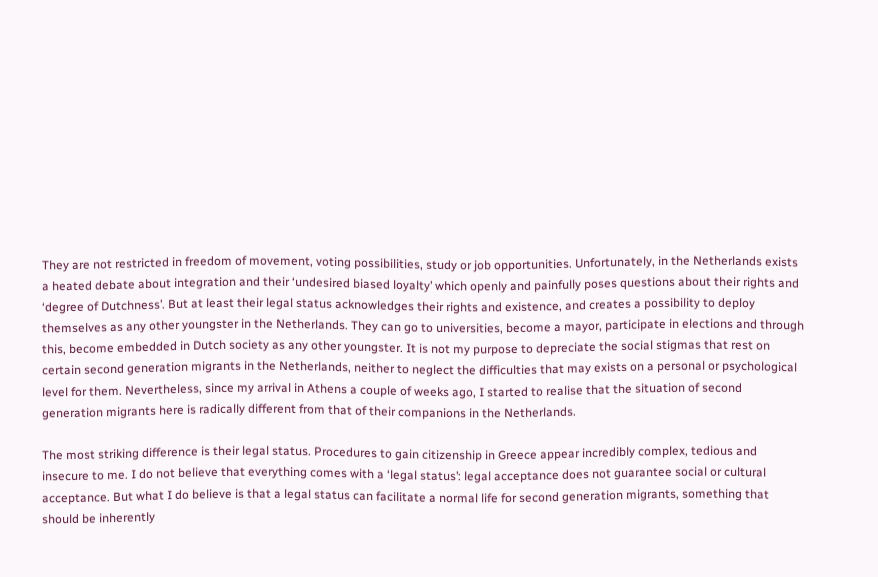They are not restricted in freedom of movement, voting possibilities, study or job opportunities. Unfortunately, in the Netherlands exists a heated debate about integration and their ‘undesired biased loyalty’ which openly and painfully poses questions about their rights and ‘degree of Dutchness’. But at least their legal status acknowledges their rights and existence, and creates a possibility to deploy themselves as any other youngster in the Netherlands. They can go to universities, become a mayor, participate in elections and through this, become embedded in Dutch society as any other youngster. It is not my purpose to depreciate the social stigmas that rest on certain second generation migrants in the Netherlands, neither to neglect the difficulties that may exists on a personal or psychological level for them. Nevertheless, since my arrival in Athens a couple of weeks ago, I started to realise that the situation of second generation migrants here is radically different from that of their companions in the Netherlands.

The most striking difference is their legal status. Procedures to gain citizenship in Greece appear incredibly complex, tedious and insecure to me. I do not believe that everything comes with a ‘legal status’: legal acceptance does not guarantee social or cultural acceptance. But what I do believe is that a legal status can facilitate a normal life for second generation migrants, something that should be inherently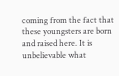coming from the fact that these youngsters are born and raised here. It is unbelievable what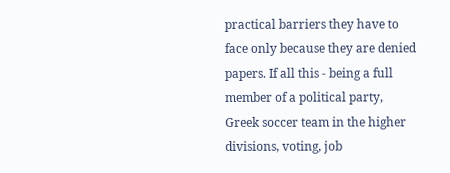practical barriers they have to face only because they are denied papers. If all this - being a full member of a political party, Greek soccer team in the higher divisions, voting, job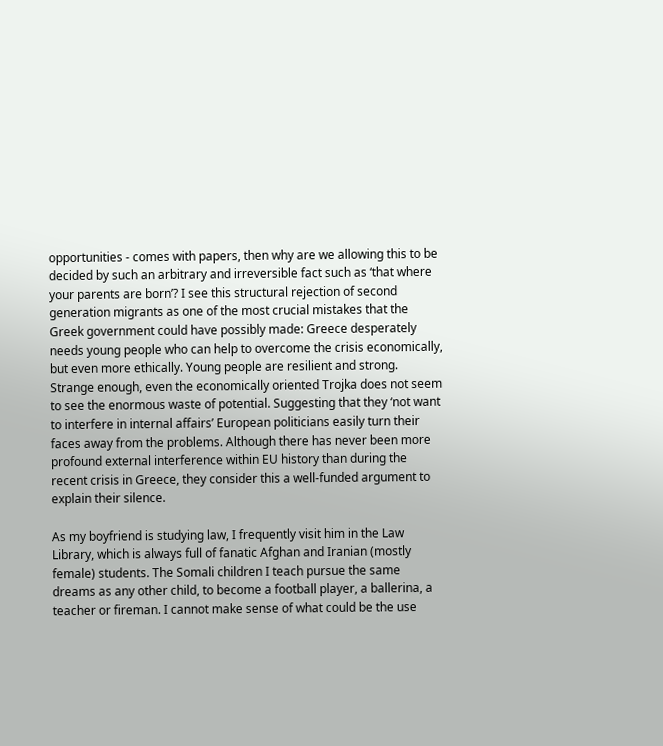opportunities - comes with papers, then why are we allowing this to be decided by such an arbitrary and irreversible fact such as ‘that where your parents are born’? I see this structural rejection of second generation migrants as one of the most crucial mistakes that the Greek government could have possibly made: Greece desperately needs young people who can help to overcome the crisis economically, but even more ethically. Young people are resilient and strong. Strange enough, even the economically oriented Trojka does not seem to see the enormous waste of potential. Suggesting that they ‘not want to interfere in internal affairs’ European politicians easily turn their faces away from the problems. Although there has never been more profound external interference within EU history than during the recent crisis in Greece, they consider this a well-funded argument to explain their silence.

As my boyfriend is studying law, I frequently visit him in the Law Library, which is always full of fanatic Afghan and Iranian (mostly female) students. The Somali children I teach pursue the same dreams as any other child, to become a football player, a ballerina, a teacher or fireman. I cannot make sense of what could be the use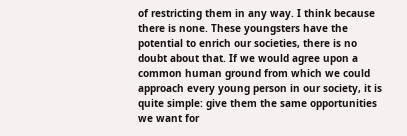of restricting them in any way. I think because there is none. These youngsters have the potential to enrich our societies, there is no doubt about that. If we would agree upon a common human ground from which we could approach every young person in our society, it is quite simple: give them the same opportunities we want for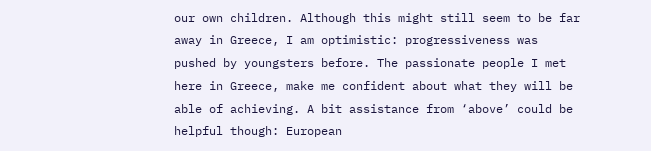our own children. Although this might still seem to be far away in Greece, I am optimistic: progressiveness was pushed by youngsters before. The passionate people I met here in Greece, make me confident about what they will be able of achieving. A bit assistance from ‘above’ could be helpful though: European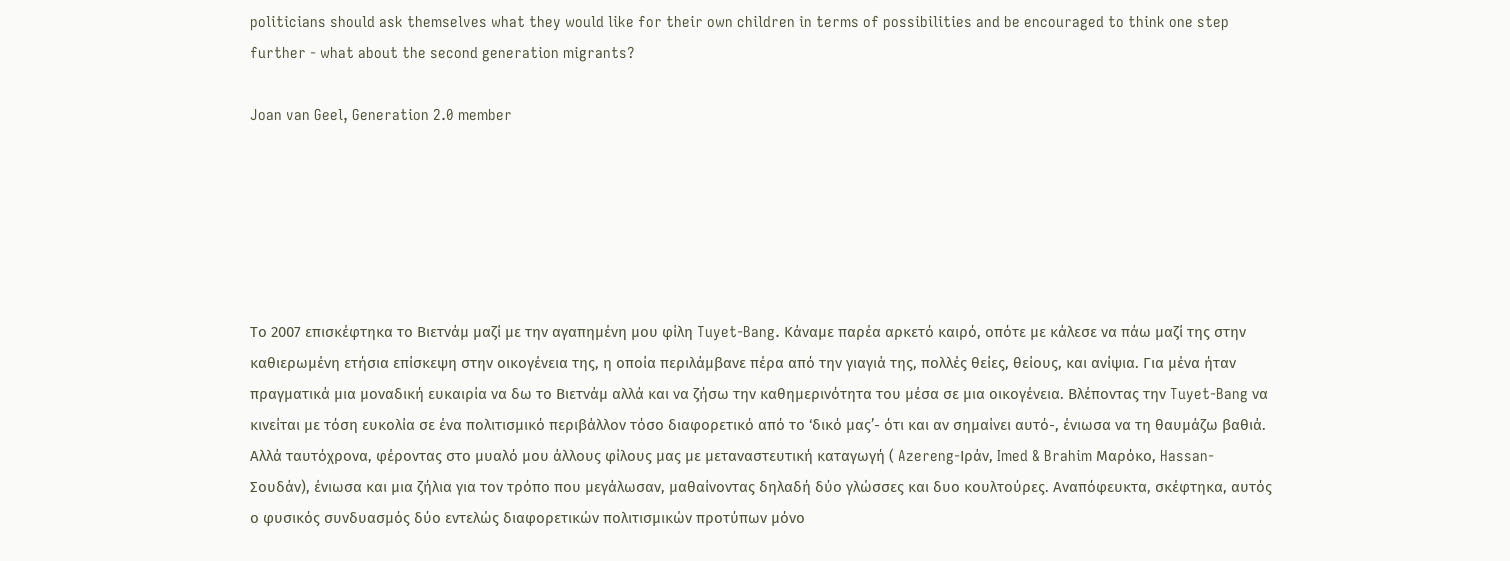politicians should ask themselves what they would like for their own children in terms of possibilities and be encouraged to think one step further - what about the second generation migrants?

Joan van Geel, Generation 2.0 member






Το 2007 επισκέφτηκα το Βιετνάμ μαζί με την αγαπημένη μου φίλη Tuyet-Bang. Κάναμε παρέα αρκετό καιρό, οπότε με κάλεσε να πάω μαζί της στην καθιερωμένη ετήσια επίσκεψη στην οικογένεια της, η οποία περιλάμβανε πέρα από την γιαγιά της, πολλές θείες, θείους, και ανίψια. Για μένα ήταν πραγματικά μια μοναδική ευκαιρία να δω το Βιετνάμ αλλά και να ζήσω την καθημερινότητα του μέσα σε μια οικογένεια. Βλέποντας την Tuyet-Bang να κινείται με τόση ευκολία σε ένα πολιτισμικό περιβάλλον τόσο διαφορετικό από το ‘δικό μας’- ότι και αν σημαίνει αυτό-, ένιωσα να τη θαυμάζω βαθιά. Αλλά ταυτόχρονα, φέροντας στο μυαλό μου άλλους φίλους μας με μεταναστευτική καταγωγή ( Azereng-Ιράν, Imed & Brahim Μαρόκο, Hassan- Σουδάν), ένιωσα και μια ζήλια για τον τρόπο που μεγάλωσαν, μαθαίνοντας δηλαδή δύο γλώσσες και δυο κουλτούρες. Αναπόφευκτα, σκέφτηκα, αυτός ο φυσικός συνδυασμός δύο εντελώς διαφορετικών πολιτισμικών προτύπων μόνο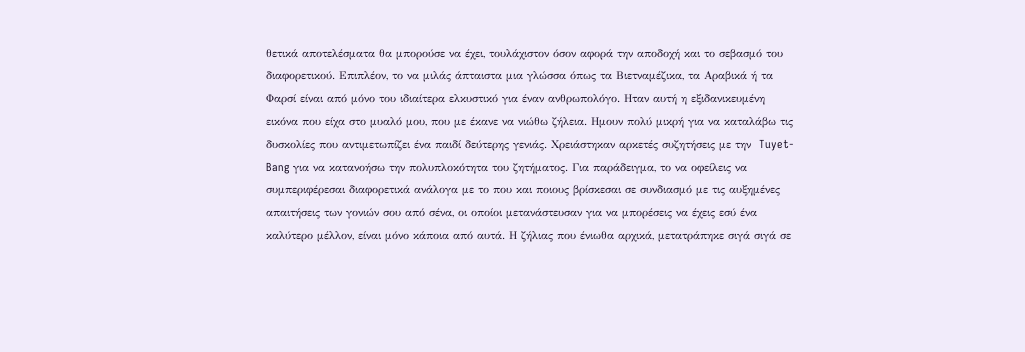θετικά αποτελέσματα θα μπορούσε να έχει, τουλάχιστον όσον αφορά την αποδοχή και το σεβασμό του διαφορετικού. Επιπλέον, το να μιλάς άπταιστα μια γλώσσα όπως τα Βιετναμέζικα, τα Αραβικά ή τα Φαρσί είναι από μόνο του ιδιαίτερα ελκυστικό για έναν ανθρωπολόγο. Ηταν αυτή η εξιδανικευμένη εικόνα που είχα στο μυαλό μου, που με έκανε να νιώθω ζήλεια. Ημουν πολύ μικρή για να καταλάβω τις δυσκολίες που αντιμετωπίζει ένα παιδί δεύτερης γενιάς. Χρειάστηκαν αρκετές συζητήσεις με την  Tuyet-Bang για να κατανοήσω την πολυπλοκότητα του ζητήματος. Για παράδειγμα, το να οφείλεις να συμπεριφέρεσαι διαφορετικά ανάλογα με το που και ποιους βρίσκεσαι σε συνδιασμό με τις αυξημένες απαιτήσεις των γονιών σου από σένα, οι οποίοι μετανάστευσαν για να μπορέσεις να έχεις εσύ ένα καλύτερο μέλλον, είναι μόνο κάποια από αυτά. Η ζήλιας που ένιωθα αρχικά, μετατράπηκε σιγά σιγά σε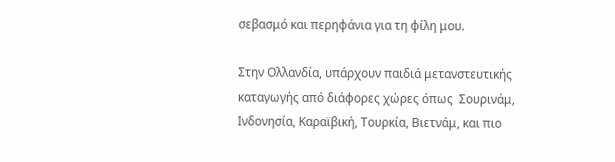σεβασμό και περηφάνια για τη φίλη μου.

Στην Ολλανδία, υπάρχουν παιδιά μετανστευτικής καταγωγής από διάφορες χώρες όπως  Σουρινάμ, Ινδονησία, Καραϊβική, Τουρκία, Βιετνάμ, και πιο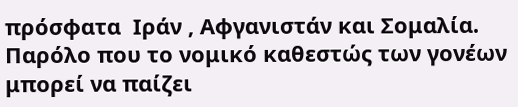πρόσφατα  Ιράν , Αφγανιστάν και Σομαλία. Παρόλο που το νομικό καθεστώς των γονέων μπορεί να παίζει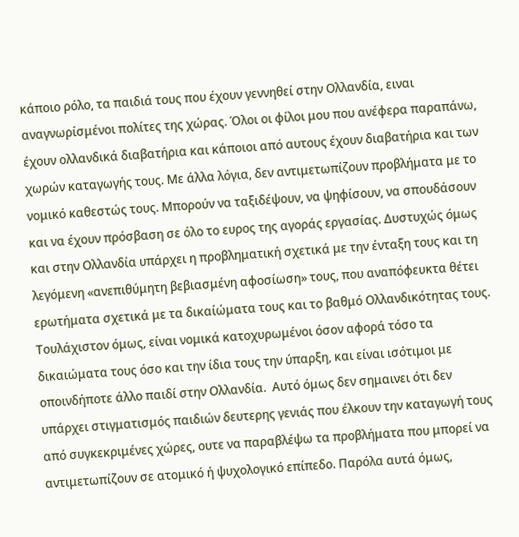κάποιο ρόλο, τα παιδιά τους που έχουν γεννηθεί στην Ολλανδία, ειναι αναγνωρίσμένοι πολίτες της χώρας. Όλοι οι φίλοι μου που ανέφερα παραπάνω, έχουν ολλανδικά διαβατήρια και κάποιοι από αυτους έχουν διαβατήρια και των χωρών καταγωγής τους. Με άλλα λόγια, δεν αντιμετωπίζουν προβλήματα με το νομικό καθεστώς τους. Μπορούν να ταξιδέψουν, να ψηφίσουν, να σπουδάσουν και να έχουν πρόσβαση σε όλο το ευρος της αγοράς εργασίας. Δυστυχώς όμως και στην Ολλανδία υπάρχει η προβληματική σχετικά με την ένταξη τους και τη λεγόμενη «ανεπιθύμητη βεβιασμένη αφοσίωση» τους, που αναπόφευκτα θέτει ερωτήματα σχετικά με τα δικαίώματα τους και το βαθμό Ολλανδικότητας τους. Τουλάχιστον όμως, είναι νομικά κατοχυρωμένοι όσον αφορά τόσο τα δικαιώματα τους όσο και την ίδια τους την ύπαρξη, και είναι ισότιμοι με οποινδήποτε άλλο παιδί στην Ολλανδία.  Αυτό όμως δεν σημαινει ότι δεν υπάρχει στιγματισμός παιδιών δευτερης γενιάς που έλκουν την καταγωγή τους από συγκεκριμένες χώρες, ουτε να παραβλέψω τα προβλήματα που μπορεί να αντιμετωπίζουν σε ατομικό ή ψυχολογικό επίπεδο. Παρόλα αυτά όμως,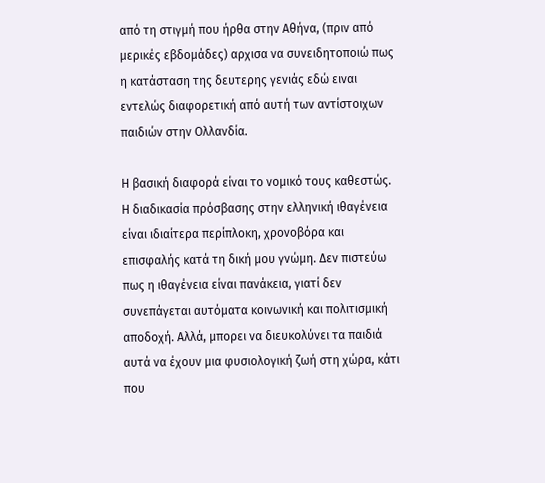από τη στιγμή που ήρθα στην Αθήνα, (πριν από μερικές εβδομάδες) αρχισα να συνειδητοποιώ πως η κατάσταση της δευτερης γενιάς εδώ ειναι εντελώς διαφορετική από αυτή των αντίστοιχων παιδιών στην Ολλανδία.

Η βασική διαφορά είναι το νομικό τους καθεστώς. Η διαδικασία πρόσβασης στην ελληνική ιθαγένεια είναι ιδιαίτερα περίπλοκη, χρονοβόρα και επισφαλής κατά τη δική μου γνώμη. Δεν πιστεύω πως η ιθαγένεια είναι πανάκεια, γιατί δεν συνεπάγεται αυτόματα κοινωνική και πολιτισμική αποδοχή. Αλλά, μπορει να διευκολύνει τα παιδιά αυτά να έχουν μια φυσιολογική ζωή στη χώρα, κάτι που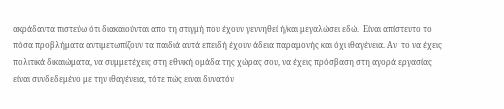ακράδαντα πιστεύω ότι διακαιούνται απο τη στιγμή που έχουν γεννηθεί ή/και μεγαλώσει εδώ.  Είναι απίστευτο το πόσα προβλήματα αντιμετωπίζουν τα παιδιά αυτά επειδή έχουν άδεια παραμονής και όχι ιθαγένεια. Αν  το να έχεις πολιτικά δικαιώματα, να συμμετέχεις στη εθνική ομάδα της χώρας σου, να έχεις πρόσβαση στη αγορά εργασίας είναι συνδεδεμένο με την ιθαγένεια, τότε πώς ειναι δυνατόν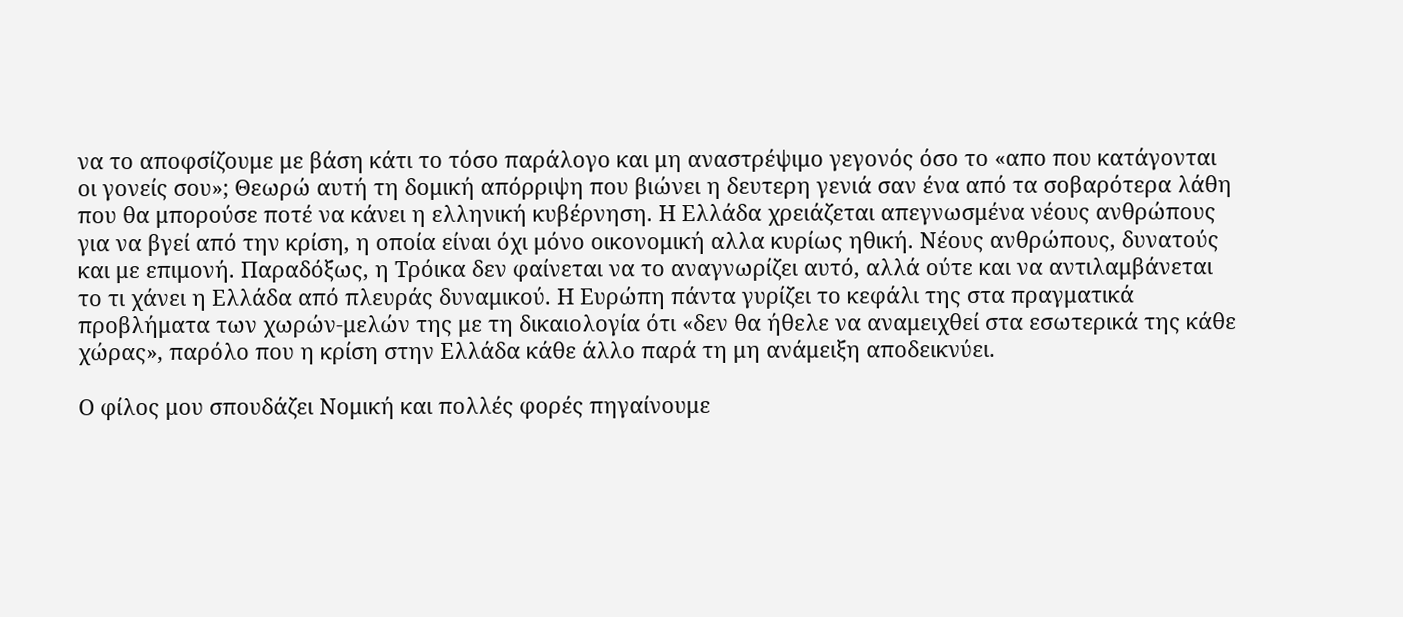να το αποφσίζουμε με βάση κάτι το τόσο παράλογο και μη αναστρέψιμο γεγονός όσο το «απο που κατάγονται οι γονείς σου»; Θεωρώ αυτή τη δομική απόρριψη που βιώνει η δευτερη γενιά σαν ένα από τα σοβαρότερα λάθη που θα μπορούσε ποτέ να κάνει η ελληνική κυβέρνηση. Η Ελλάδα χρειάζεται απεγνωσμένα νέους ανθρώπους  για να βγεί από την κρίση, η οποία είναι όχι μόνο οικονομική αλλα κυρίως ηθική. Νέους ανθρώπους, δυνατούς και με επιμονή. Παραδόξως, η Τρόικα δεν φαίνεται να το αναγνωρίζει αυτό, αλλά ούτε και να αντιλαμβάνεται το τι χάνει η Ελλάδα από πλευράς δυναμικού. Η Ευρώπη πάντα γυρίζει το κεφάλι της στα πραγματικά προβλήματα των χωρών-μελών της με τη δικαιολογία ότι «δεν θα ήθελε να αναμειχθεί στα εσωτερικά της κάθε χώρας», παρόλο που η κρίση στην Ελλάδα κάθε άλλο παρά τη μη ανάμειξη αποδεικνύει.

Ο φίλος μου σπουδάζει Νομική και πολλές φορές πηγαίνουμε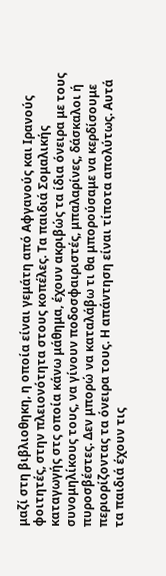μαζί στη βιβλιοθηκη, η οποία είναι γεμάτη από Αφγανούς και Ιρανούς φοιτητές, στην πλειονότητα στους κοπέλες. Τα παιδιά Σομαλικής καταγωγής στς οποία κάνω μάθημα, έχουν ακριβώς τα ίδια όνειρα με τους συνομηλίκους τους, να γίνουν ποδοσφαιριστές, μπαλαρίνες, δάσκαλοι ή πυροσβέστες. Δεν μπορώ να καταλάβω τι θα μπορούσαμε να κερδίσουμε  περιορίζοντας τα όνειρα τους. Η απάντηση είναι τίποτα απολύτως. Αυτά τα παιδιά έχουν τις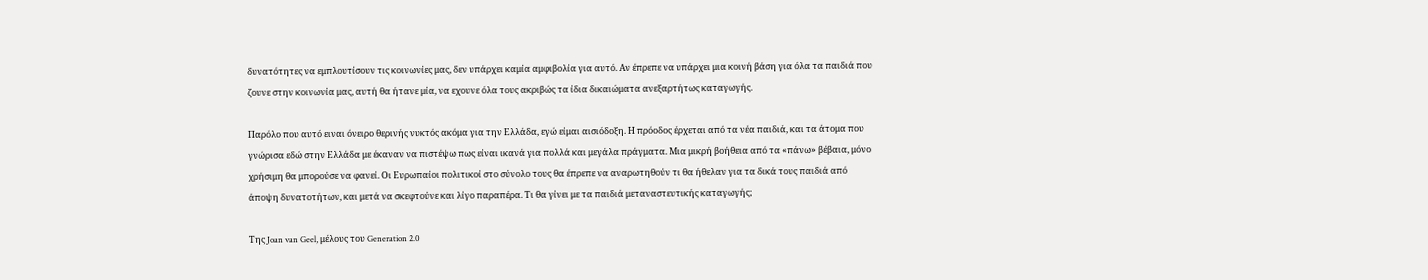δυνατότητες να εμπλουτίσουν τις κοινωνίες μας, δεν υπάρχει καμία αμφιβολία για αυτό. Αν έπρεπε να υπάρχει μια κοινή βάση για όλα τα παιδιά που ζουνε στην κοινωνία μας, αυτή θα ήτανε μία, να εχουνε όλα τους ακριβώς τα ίδια δικαιώματα ανεξαρτήτως καταγωγής.

Παρόλο που αυτό ειναι όνειρο θερινής νυκτός ακόμα για την Ελλάδα, εγώ είμαι αισιόδοξη. Η πρόοδος έρχεται από τα νέα παιδιά, και τα άτομα που γνώρισα εδώ στην Ελλάδα με έκαναν να πιστέψω πως είναι ικανά για πολλά και μεγάλα πράγματα. Μια μικρή βοήθεια από τα «πάνω» βέβαια, μόνο χρήσιμη θα μπορούσε να φανεί. Οι Ευρωπαίοι πολιτικοί στο σύνολο τους θα έπρεπε να αναρωτηθούν τι θα ήθελαν για τα δικά τους παιδιά από άποψη δυνατοτήτων, και μετά να σκεφτούνε και λίγο παραπέρα. Τι θα γίνει με τα παιδιά μεταναστευτικής καταγωγής;

Της Joan van Geel, μέλους του Generation 2.0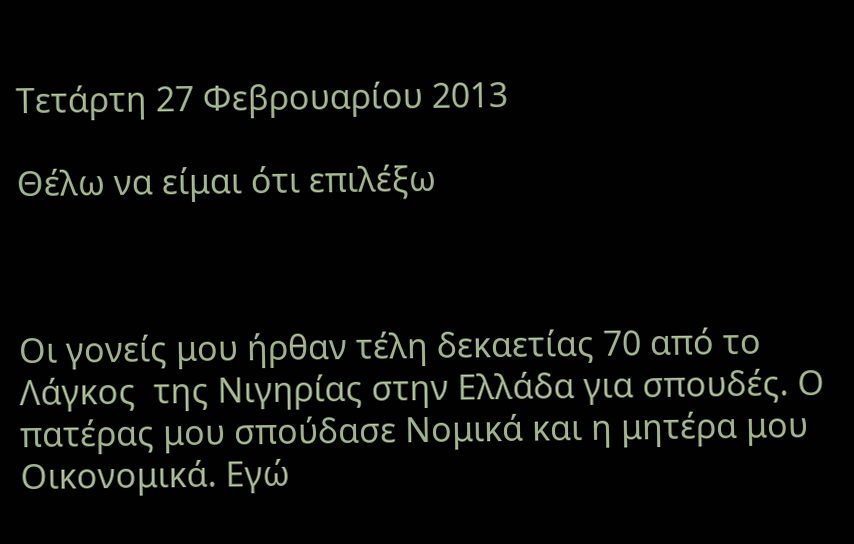Τετάρτη 27 Φεβρουαρίου 2013

Θέλω να είμαι ότι επιλέξω



Οι γονείς μου ήρθαν τέλη δεκαετίας 70 από το Λάγκος  της Νιγηρίας στην Ελλάδα για σπουδές. Ο πατέρας μου σπούδασε Νομικά και η μητέρα μου Οικονομικά. Εγώ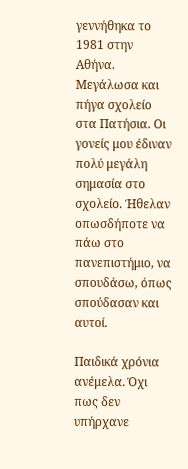γεννήθηκα το 1981 στην Αθήνα. Μεγάλωσα και πήγα σχολείο στα Πατήσια. Οι γονείς μου έδιναν πολύ μεγάλη σημασία στο σχολείο. Ήθελαν οπωσδήποτε να πάω στο πανεπιστήμιο, να σπουδάσω, όπως σπούδασαν και αυτοί.

Παιδικά χρόνια ανέμελα. Όχι πως δεν υπήρχανε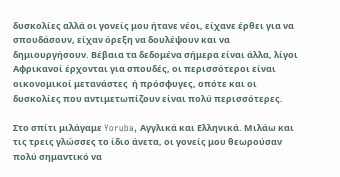δυσκολίες αλλά οι γονείς μου ήτανε νέοι, είχανε έρθει για να σπουδάσουν, είχαν όρεξη να δουλέψουν και να δημιουργήσουν. Βέβαια τα δεδομένα σήμερα είναι άλλα, λίγοι Αφρικανοί έρχονται για σπουδές, οι περισσότεροι είναι οικονομικοί μετανάστες  ή πρόσφυγες, οπότε και οι δυσκολίες που αντιμετωπίζουν είναι πολύ περισσότερες.

Στο σπίτι μιλάγαμε Yoruba, Αγγλικά και Ελληνικά. Μιλάω και τις τρεις γλώσσες το ίδιο άνετα, οι γονείς μου θεωρούσαν πολύ σημαντικό να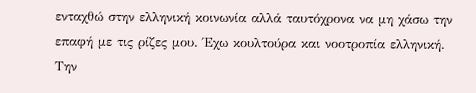ενταχθώ στην ελληνική κοινωνία αλλά ταυτόχρονα να μη χάσω την  επαφή με τις ρίζες μου. Έχω κουλτούρα και νοοτροπία ελληνική. Την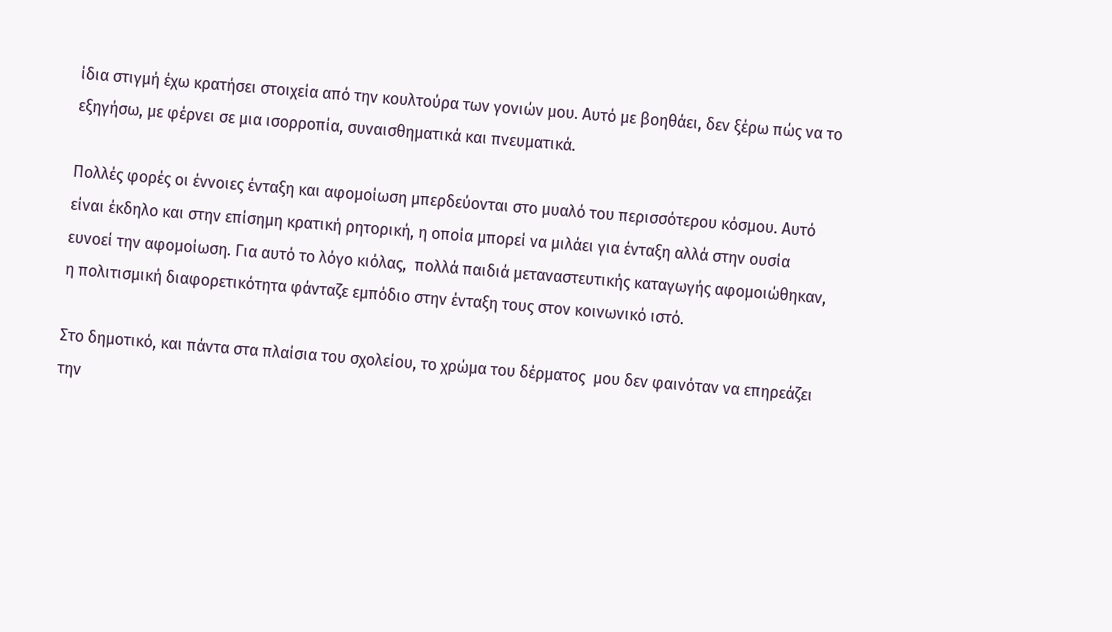ίδια στιγμή έχω κρατήσει στοιχεία από την κουλτούρα των γονιών μου. Αυτό με βοηθάει, δεν ξέρω πώς να το εξηγήσω, με φέρνει σε μια ισορροπία, συναισθηματικά και πνευματικά.

Πολλές φορές οι έννοιες ένταξη και αφομοίωση μπερδεύονται στο μυαλό του περισσότερου κόσμου. Αυτό είναι έκδηλο και στην επίσημη κρατική ρητορική, η οποία μπορεί να μιλάει για ένταξη αλλά στην ουσία ευνοεί την αφομοίωση. Για αυτό το λόγο κιόλας,  πολλά παιδιά μεταναστευτικής καταγωγής αφομοιώθηκαν, η πολιτισμική διαφορετικότητα φάνταζε εμπόδιο στην ένταξη τους στον κοινωνικό ιστό.

Στο δημοτικό, και πάντα στα πλαίσια του σχολείου, το χρώμα του δέρματος  μου δεν φαινόταν να επηρεάζει την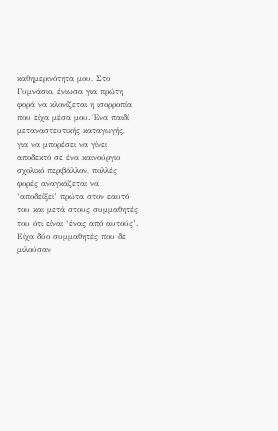καθημερινότητα μου. Στο Γυμνάσιο, ένιωσα για πρώτη φορά να κλονίζεται η ισορροπία που είχα μέσα μου. Ένα παιδί μεταναστευτικής καταγωγής, για να μπορέσει να γίνει αποδεκτό σε ένα καινούργιο σχολικό περιβάλλον, πολλές φορές αναγκάζεται να ‘αποδείξει’ πρώτα στον εαυτό του και μετά στους συμμαθητές του ότι είναι ‘ένας από αυτούς’. Είχα δύο συμμαθητές που δε μιλούσαν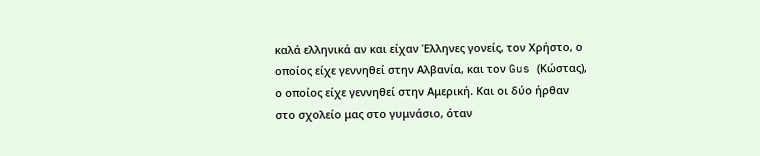καλά ελληνικά αν και είχαν Έλληνες γονείς, τον Χρήστο, ο οποίος είχε γεννηθεί στην Αλβανία, και τον Gus (Κώστας), ο οποίος είχε γεννηθεί στην Αμερική. Και οι δύο ήρθαν στο σχολείο μας στο γυμνάσιο, όταν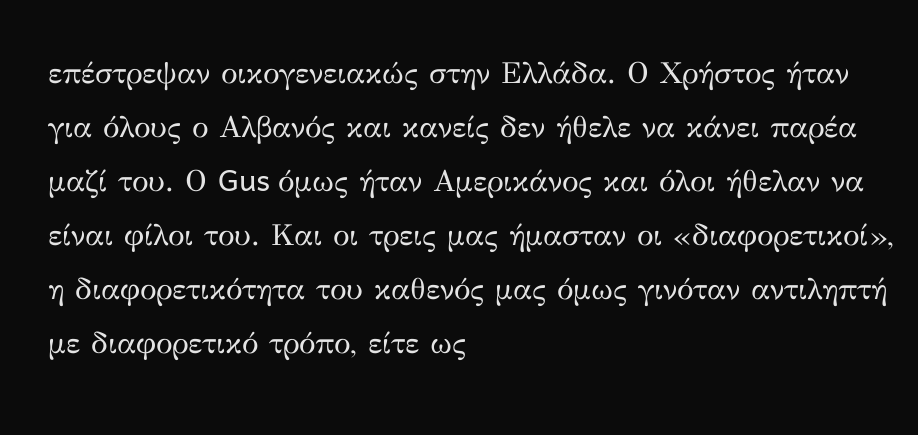επέστρεψαν οικογενειακώς στην Ελλάδα. Ο Χρήστος ήταν για όλους ο Αλβανός και κανείς δεν ήθελε να κάνει παρέα μαζί του. Ο Gus όμως ήταν Αμερικάνος και όλοι ήθελαν να είναι φίλοι του. Και οι τρεις μας ήμασταν οι «διαφορετικοί», η διαφορετικότητα του καθενός μας όμως γινόταν αντιληπτή με διαφορετικό τρόπο, είτε ως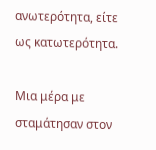ανωτερότητα, είτε ως κατωτερότητα.

Μια μέρα με σταμάτησαν στον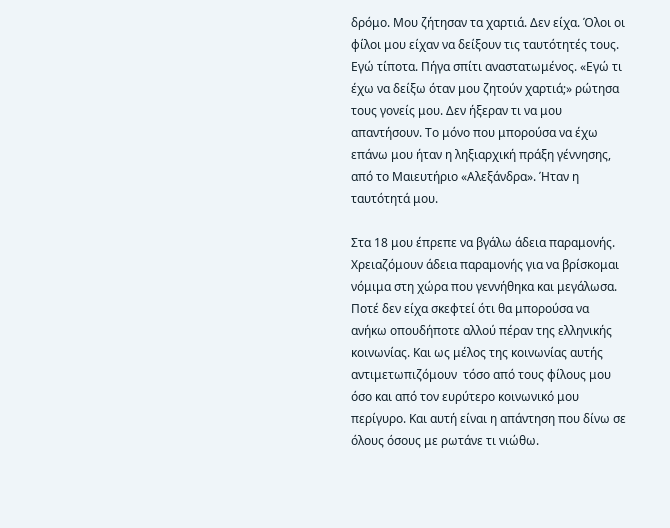δρόμο. Μου ζήτησαν τα χαρτιά. Δεν είχα. Όλοι οι φίλοι μου είχαν να δείξουν τις ταυτότητές τους. Εγώ τίποτα. Πήγα σπίτι αναστατωμένος. «Εγώ τι έχω να δείξω όταν μου ζητούν χαρτιά;» ρώτησα τους γονείς μου. Δεν ήξεραν τι να μου απαντήσουν. Το μόνο που μπορούσα να έχω επάνω μου ήταν η ληξιαρχική πράξη γέννησης, από το Μαιευτήριο «Αλεξάνδρα». Ήταν η ταυτότητά μου.

Στα 18 μου έπρεπε να βγάλω άδεια παραμονής. Χρειαζόμουν άδεια παραμονής για να βρίσκομαι νόμιμα στη χώρα που γεννήθηκα και μεγάλωσα. Ποτέ δεν είχα σκεφτεί ότι θα μπορούσα να ανήκω οπουδήποτε αλλού πέραν της ελληνικής κοινωνίας. Και ως μέλος της κοινωνίας αυτής αντιμετωπιζόμουν  τόσο από τους φίλους μου όσο και από τον ευρύτερο κοινωνικό μου περίγυρο. Και αυτή είναι η απάντηση που δίνω σε όλους όσους με ρωτάνε τι νιώθω.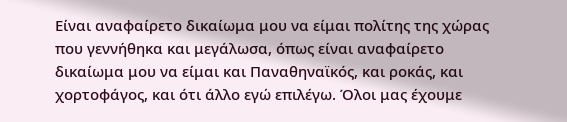Είναι αναφαίρετο δικαίωμα μου να είμαι πολίτης της χώρας που γεννήθηκα και μεγάλωσα, όπως είναι αναφαίρετο δικαίωμα μου να είμαι και Παναθηναϊκός, και ροκάς, και χορτοφάγος, και ότι άλλο εγώ επιλέγω. Όλοι μας έχουμε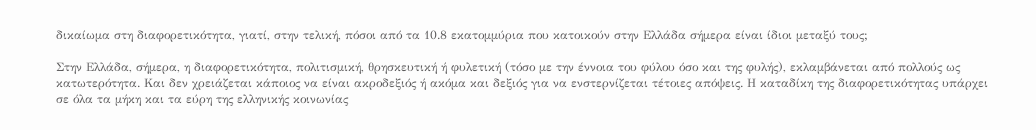δικαίωμα στη διαφορετικότητα, γιατί, στην τελική, πόσοι από τα 10.8 εκατομμύρια που κατοικούν στην Ελλάδα σήμερα είναι ίδιοι μεταξύ τους;

Στην Ελλάδα, σήμερα, η διαφορετικότητα, πολιτισμική, θρησκευτική ή φυλετική (τόσο με την έννοια του φύλου όσο και της φυλής), εκλαμβάνεται από πολλούς ως κατωτερότητα. Και δεν χρειάζεται κάποιος να είναι ακροδεξιός ή ακόμα και δεξιός για να ενστερνίζεται τέτοιες απόψεις. Η καταδίκη της διαφορετικότητας υπάρχει σε όλα τα μήκη και τα εύρη της ελληνικής κοινωνίας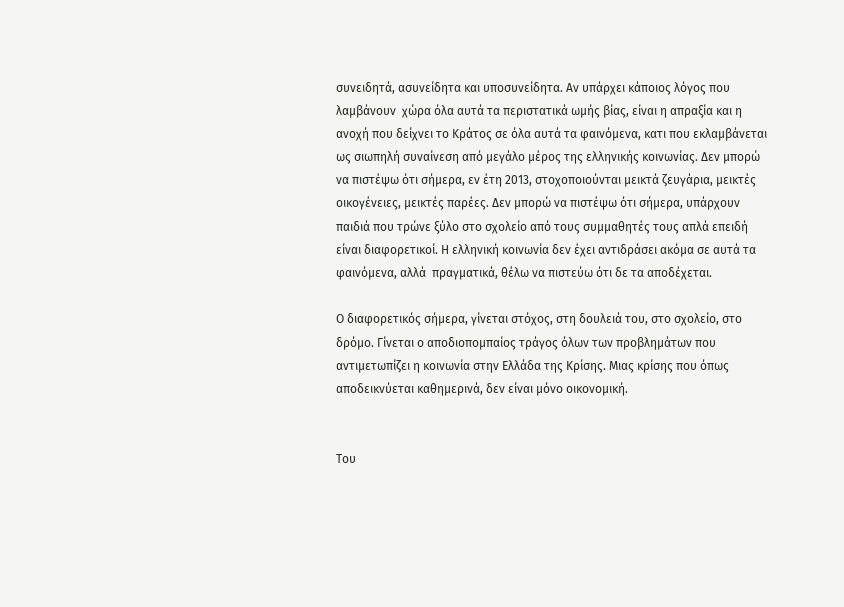συνειδητά, ασυνείδητα και υποσυνείδητα. Αν υπάρχει κάποιος λόγος που λαμβάνουν  χώρα όλα αυτά τα περιστατικά ωμής βίας, είναι η απραξία και η ανοχή που δείχνει το Κράτος σε όλα αυτά τα φαινόμενα, κατι που εκλαμβάνεται ως σιωπηλή συναίνεση από μεγάλο μέρος της ελληνικής κοινωνίας. Δεν μπορώ να πιστέψω ότι σήμερα, εν έτη 2013, στοχοποιούνται μεικτά ζευγάρια, μεικτές οικογένειες, μεικτές παρέες. Δεν μπορώ να πιστέψω ότι σήμερα, υπάρχουν παιδιά που τρώνε ξύλο στο σχολείο από τους συμμαθητές τους απλά επειδή είναι διαφορετικοί. Η ελληνική κοινωνία δεν έχει αντιδράσει ακόμα σε αυτά τα φαινόμενα, αλλά  πραγματικά, θέλω να πιστεύω ότι δε τα αποδέχεται.

Ο διαφορετικός σήμερα, γίνεται στόχος, στη δουλειά του, στο σχολείο, στο δρόμο. Γίνεται ο αποδιοπομπαίος τράγος όλων των προβλημάτων που αντιμετωπίζει η κοινωνία στην Ελλάδα της Κρίσης. Μιας κρίσης που όπως αποδεικνύεται καθημερινά, δεν είναι μόνο οικονομική.


Του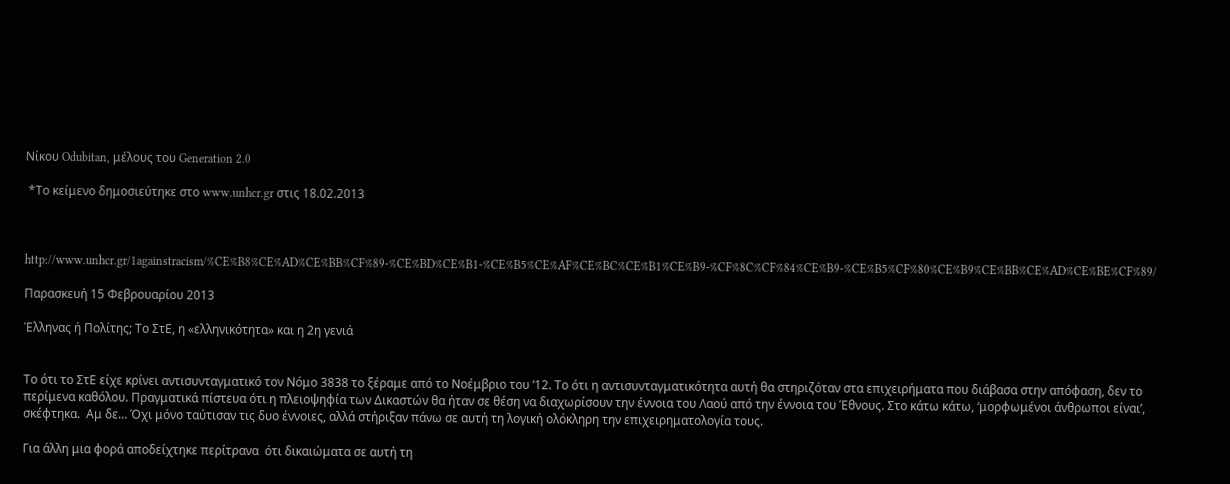Νίκου Odubitan, μέλους του Generation 2.0

 *Το κείμενο δημοσιεύτηκε στο www.unhcr.gr στις 18.02.2013



http://www.unhcr.gr/1againstracism/%CE%B8%CE%AD%CE%BB%CF%89-%CE%BD%CE%B1-%CE%B5%CE%AF%CE%BC%CE%B1%CE%B9-%CF%8C%CF%84%CE%B9-%CE%B5%CF%80%CE%B9%CE%BB%CE%AD%CE%BE%CF%89/

Παρασκευή 15 Φεβρουαρίου 2013

Έλληνας ή Πολίτης; Το ΣτΕ, η «ελληνικότητα» και η 2η γενιά


Το ότι το ΣτΕ είχε κρίνει αντισυνταγματικό τον Νόμο 3838 το ξέραμε από το Νοέμβριο του ‘12. Το ότι η αντισυνταγματικότητα αυτή θα στηριζόταν στα επιχειρήματα που διάβασα στην απόφαση, δεν το περίμενα καθόλου. Πραγματικά πίστευα ότι η πλειοψηφία των Δικαστών θα ήταν σε θέση να διαχωρίσουν την έννοια του Λαού από την έννοια του Έθνους. Στο κάτω κάτω, ‘μορφωμένοι άνθρωποι είναι’, σκέφτηκα.  Αμ δε… Όχι μόνο ταύτισαν τις δυο έννοιες, αλλά στήριξαν πάνω σε αυτή τη λογική ολόκληρη την επιχειρηματολογία τους.

Για άλλη μια φορά αποδείχτηκε περίτρανα  ότι δικαιώματα σε αυτή τη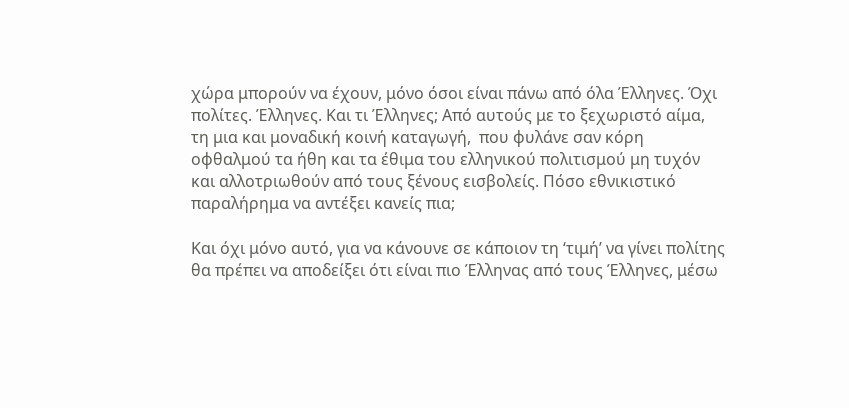χώρα μπορούν να έχουν, μόνο όσοι είναι πάνω από όλα Έλληνες. Όχι πολίτες. Έλληνες. Και τι Έλληνες; Από αυτούς με το ξεχωριστό αίμα, τη μια και μοναδική κοινή καταγωγή,  που φυλάνε σαν κόρη οφθαλμού τα ήθη και τα έθιμα του ελληνικού πολιτισμού μη τυχόν και αλλοτριωθούν από τους ξένους εισβολείς. Πόσο εθνικιστικό παραλήρημα να αντέξει κανείς πια;

Και όχι μόνο αυτό, για να κάνουνε σε κάποιον τη ‘τιμή’ να γίνει πολίτης θα πρέπει να αποδείξει ότι είναι πιο Έλληνας από τους Έλληνες, μέσω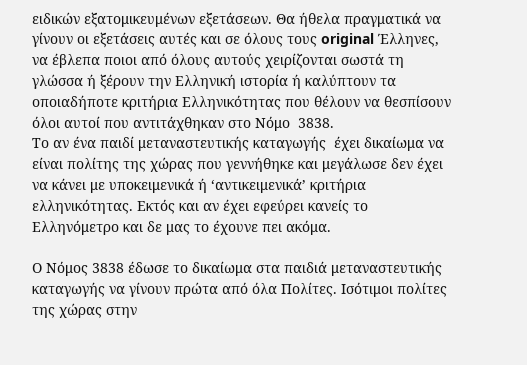ειδικών εξατομικευμένων εξετάσεων. Θα ήθελα πραγματικά να γίνουν οι εξετάσεις αυτές και σε όλους τους original Έλληνες, να έβλεπα ποιοι από όλους αυτούς χειρίζονται σωστά τη γλώσσα ή ξέρουν την Ελληνική ιστορία ή καλύπτουν τα οποιαδήποτε κριτήρια Ελληνικότητας που θέλουν να θεσπίσουν όλοι αυτοί που αντιτάχθηκαν στο Νόμο  3838.
Το αν ένα παιδί μεταναστευτικής καταγωγής  έχει δικαίωμα να είναι πολίτης της χώρας που γεννήθηκε και μεγάλωσε δεν έχει να κάνει με υποκειμενικά ή ‘αντικειμενικά’ κριτήρια ελληνικότητας. Εκτός και αν έχει εφεύρει κανείς το Ελληνόμετρο και δε μας το έχουνε πει ακόμα.

Ο Νόμος 3838 έδωσε το δικαίωμα στα παιδιά μεταναστευτικής καταγωγής να γίνουν πρώτα από όλα Πολίτες. Ισότιμοι πολίτες της χώρας στην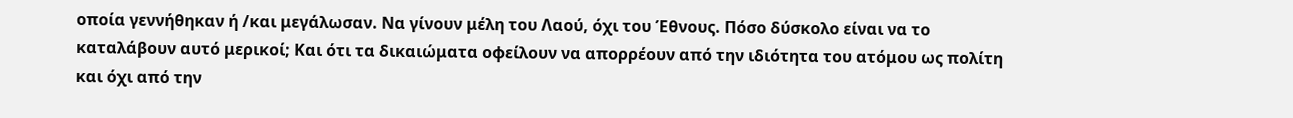οποία γεννήθηκαν ή /και μεγάλωσαν. Να γίνουν μέλη του Λαού, όχι του Έθνους. Πόσο δύσκολο είναι να το καταλάβουν αυτό μερικοί; Και ότι τα δικαιώματα οφείλουν να απορρέουν από την ιδιότητα του ατόμου ως πολίτη και όχι από την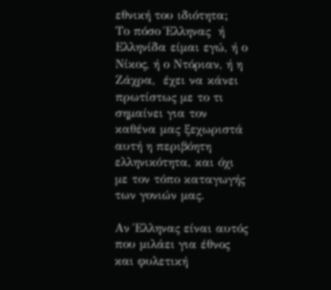εθνική του ιδιότητα;
Το πόσο Έλληνας  ή Ελληνίδα είμαι εγώ, ή ο Νίκος, ή ο Ντόριαν, ή η Ζάχρα,  έχει να κάνει πρωτίστως με το τι σημαίνει για τον καθένα μας ξεχωριστά αυτή η περιβόητη ελληνικότητα, και όχι με τον τόπο καταγωγής των γονιών μας.

Αν Έλληνας είναι αυτός  που μιλάει για έθνος και φυλετική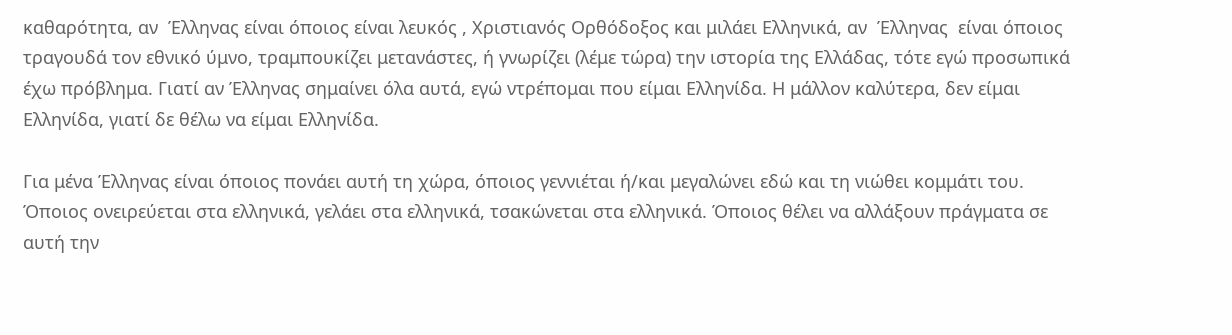καθαρότητα, αν  Έλληνας είναι όποιος είναι λευκός , Χριστιανός Ορθόδοξος και μιλάει Ελληνικά, αν  Έλληνας  είναι όποιος τραγουδά τον εθνικό ύμνο, τραμπουκίζει μετανάστες, ή γνωρίζει (λέμε τώρα) την ιστορία της Ελλάδας, τότε εγώ προσωπικά έχω πρόβλημα. Γιατί αν Έλληνας σημαίνει όλα αυτά, εγώ ντρέπομαι που είμαι Ελληνίδα. Η μάλλον καλύτερα, δεν είμαι Ελληνίδα, γιατί δε θέλω να είμαι Ελληνίδα.

Για μένα Έλληνας είναι όποιος πονάει αυτή τη χώρα, όποιος γεννιέται ή/και μεγαλώνει εδώ και τη νιώθει κομμάτι του. Όποιος ονειρεύεται στα ελληνικά, γελάει στα ελληνικά, τσακώνεται στα ελληνικά. Όποιος θέλει να αλλάξουν πράγματα σε αυτή την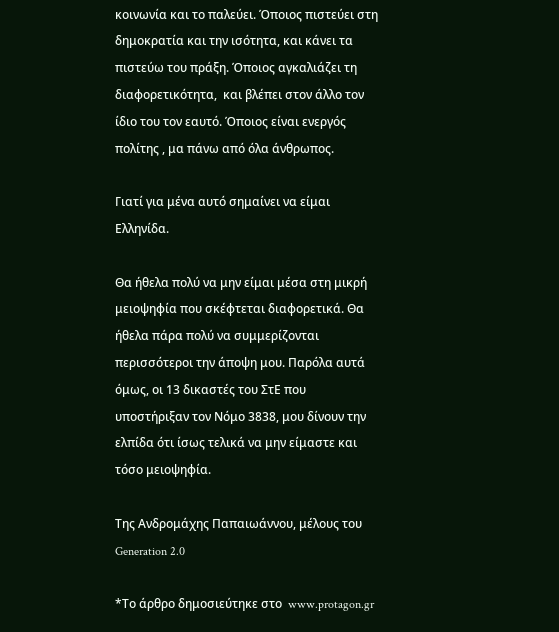κοινωνία και το παλεύει. Όποιος πιστεύει στη δημοκρατία και την ισότητα, και κάνει τα πιστεύω του πράξη. Όποιος αγκαλιάζει τη διαφορετικότητα,  και βλέπει στον άλλο τον ίδιο του τον εαυτό. Όποιος είναι ενεργός πολίτης , μα πάνω από όλα άνθρωπος.

Γιατί για μένα αυτό σημαίνει να είμαι Ελληνίδα.

Θα ήθελα πολύ να μην είμαι μέσα στη μικρή μειοψηφία που σκέφτεται διαφορετικά. Θα ήθελα πάρα πολύ να συμμερίζονται περισσότεροι την άποψη μου. Παρόλα αυτά όμως, οι 13 δικαστές του ΣτΕ που υποστήριξαν τον Νόμο 3838, μου δίνουν την ελπίδα ότι ίσως τελικά να μην είμαστε και τόσο μειοψηφία.

Της Ανδρομάχης Παπαιωάννου, μέλους του Generation 2.0

*Το άρθρο δημοσιεύτηκε στο  www.protagon.gr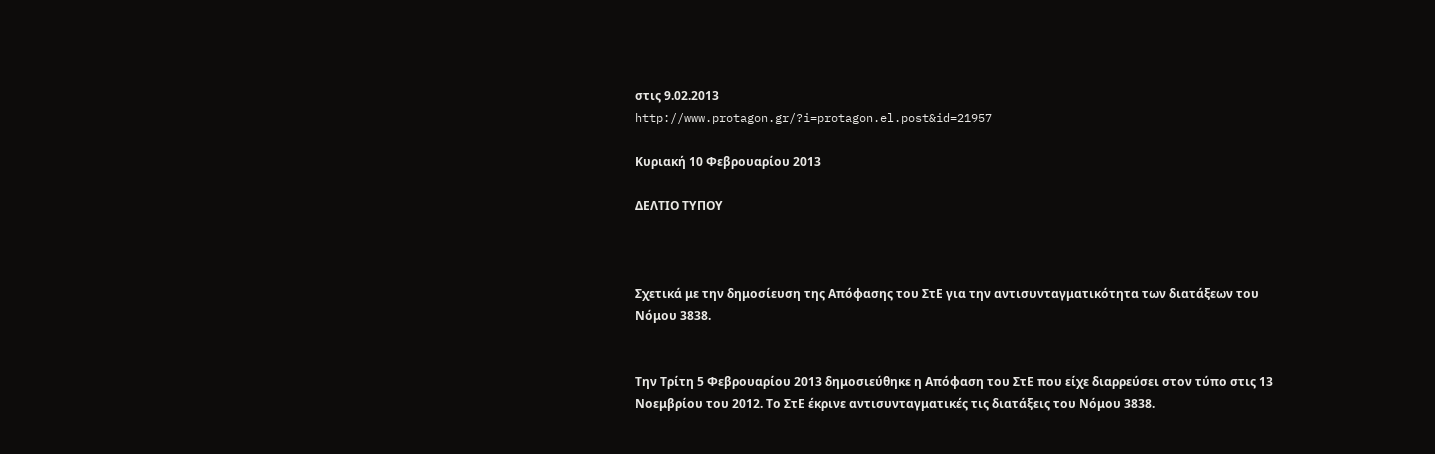στις 9.02.2013
http://www.protagon.gr/?i=protagon.el.post&id=21957

Κυριακή 10 Φεβρουαρίου 2013

ΔΕΛΤΙΟ ΤΥΠΟΥ



Σχετικά με την δημοσίευση της Απόφασης του ΣτΕ για την αντισυνταγματικότητα των διατάξεων του Νόμου 3838.


Την Τρίτη 5 Φεβρουαρίου 2013 δημοσιεύθηκε η Απόφαση του ΣτΕ που είχε διαρρεύσει στον τύπο στις 13 Νοεμβρίου του 2012. Το ΣτΕ έκρινε αντισυνταγματικές τις διατάξεις του Νόμου 3838.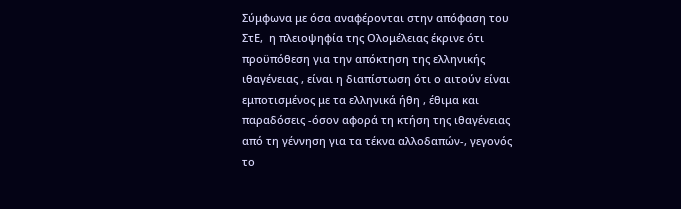Σύμφωνα με όσα αναφέρονται στην απόφαση του ΣτΕ,  η πλειοψηφία της Ολομέλειας έκρινε ότι προϋπόθεση για την απόκτηση της ελληνικής ιθαγένειας , είναι η διαπίστωση ότι ο αιτούν είναι εμποτισμένος με τα ελληνικά ήθη , έθιμα και παραδόσεις -όσον αφορά τη κτήση της ιθαγένειας από τη γέννηση για τα τέκνα αλλοδαπών-, γεγονός το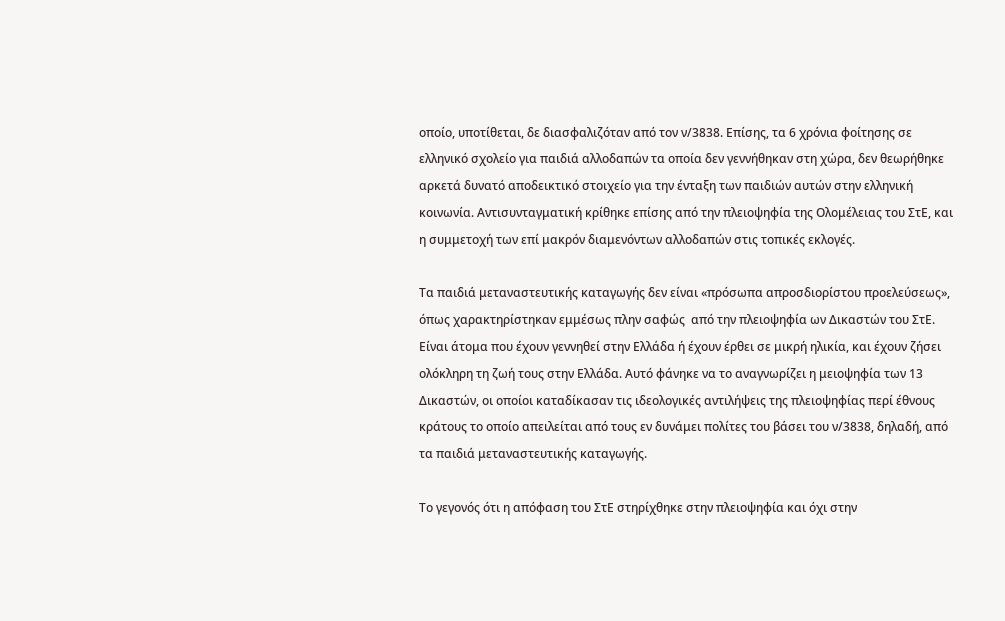οποίο, υποτίθεται, δε διασφαλιζόταν από τον ν/3838. Επίσης, τα 6 χρόνια φοίτησης σε ελληνικό σχολείο για παιδιά αλλοδαπών τα οποία δεν γεννήθηκαν στη χώρα, δεν θεωρήθηκε αρκετά δυνατό αποδεικτικό στοιχείο για την ένταξη των παιδιών αυτών στην ελληνική κοινωνία. Αντισυνταγματική κρίθηκε επίσης από την πλειοψηφία της Ολομέλειας του ΣτΕ, και η συμμετοχή των επί μακρόν διαμενόντων αλλοδαπών στις τοπικές εκλογές.

Τα παιδιά μεταναστευτικής καταγωγής δεν είναι «πρόσωπα απροσδιορίστου προελεύσεως», όπως χαρακτηρίστηκαν εμμέσως πλην σαφώς  από την πλειοψηφία ων Δικαστών του ΣτΕ. Είναι άτομα που έχουν γεννηθεί στην Ελλάδα ή έχουν έρθει σε μικρή ηλικία, και έχουν ζήσει ολόκληρη τη ζωή τους στην Ελλάδα. Αυτό φάνηκε να το αναγνωρίζει η μειοψηφία των 13 Δικαστών, οι οποίοι καταδίκασαν τις ιδεολογικές αντιλήψεις της πλειοψηφίας περί έθνους κράτους το οποίο απειλείται από τους εν δυνάμει πολίτες του βάσει του ν/3838, δηλαδή, από τα παιδιά μεταναστευτικής καταγωγής.

Το γεγονός ότι η απόφαση του ΣτΕ στηρίχθηκε στην πλειοψηφία και όχι στην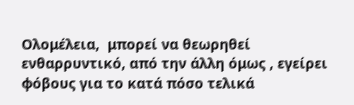Ολομέλεια,  μπορεί να θεωρηθεί ενθαρρυντικό, από την άλλη όμως , εγείρει φόβους για το κατά πόσο τελικά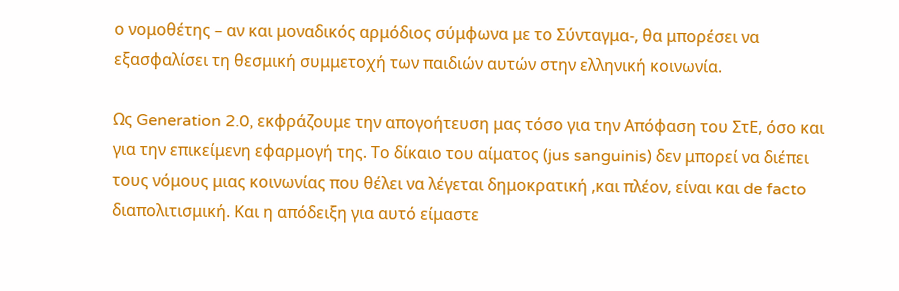ο νομοθέτης – αν και μοναδικός αρμόδιος σύμφωνα με το Σύνταγμα-, θα μπορέσει να εξασφαλίσει τη θεσμική συμμετοχή των παιδιών αυτών στην ελληνική κοινωνία.

Ως Generation 2.0, εκφράζουμε την απογοήτευση μας τόσο για την Απόφαση του ΣτΕ, όσο και για την επικείμενη εφαρμογή της. Το δίκαιο του αίματος (jus sanguinis) δεν μπορεί να διέπει τους νόμους μιας κοινωνίας που θέλει να λέγεται δημοκρατική ,και πλέον, είναι και de facto διαπολιτισμική. Και η απόδειξη για αυτό είμαστε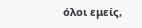όλοι εμείς,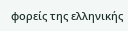φορείς της ελληνικής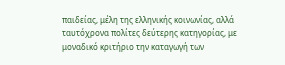παιδείας, μέλη της ελληνικής κοινωνίας, αλλά ταυτόχρονα πολίτες δεύτερης κατηγορίας, με μοναδικό κριτήριο την καταγωγή των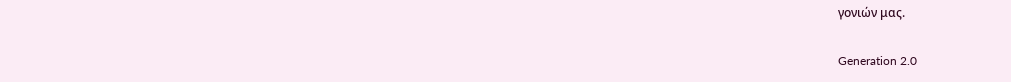γονιών μας.

Generation 2.0